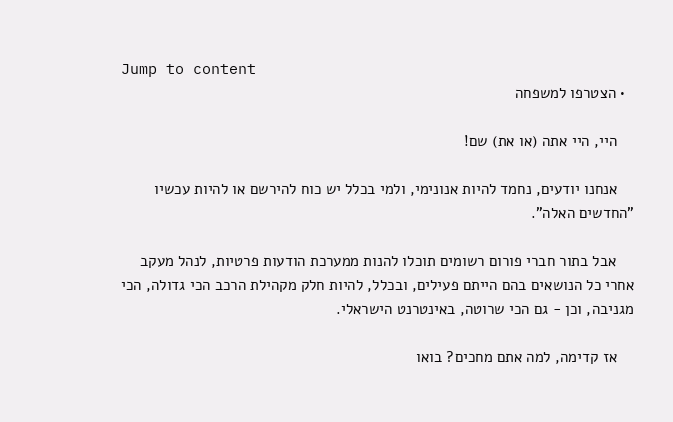Jump to content
  • הצטרפו למשפחה

    היי, היי אתה (או את) שם!

    אנחנו יודעים, נחמד להיות אנונימי, ולמי בכלל יש כוח להירשם או להיות עכשיו "החדשים האלה".

    אבל בתור חברי פורום רשומים תוכלו להנות ממערכת הודעות פרטיות, לנהל מעקב אחרי כל הנושאים בהם הייתם פעילים, ובכלל, להיות חלק מקהילת הרכב הכי גדולה, הכי מגניבה, וכן - גם הכי שרוטה, באינטרנט הישראלי.

    אז קדימה, למה אתם מחכים? בואו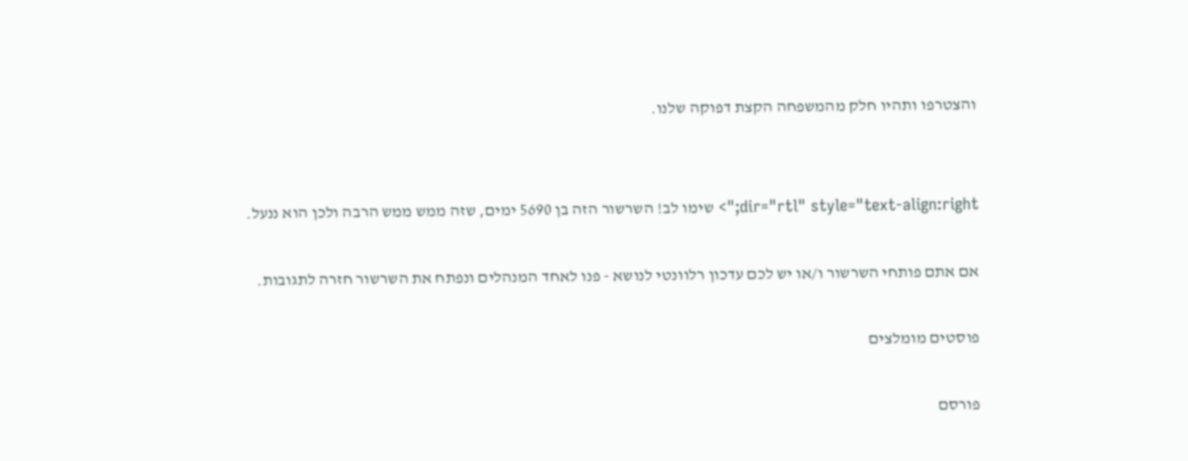והצטרפו ותהיו חלק מהמשפחה הקצת דפוקה שלנו.


dir="rtl" style="text-align:right;"> שימו לב! השרשור הזה בן 5690 ימים, שזה ממש ממש הרבה ולכן הוא ננעל.

אם אתם פותחי השרשור ו/או יש לכם עדכון רלוונטי לנושא - פנו לאחד המנהלים ונפתח את השרשור חזרה לתגובות.

פוסטים מומלצים

פורסם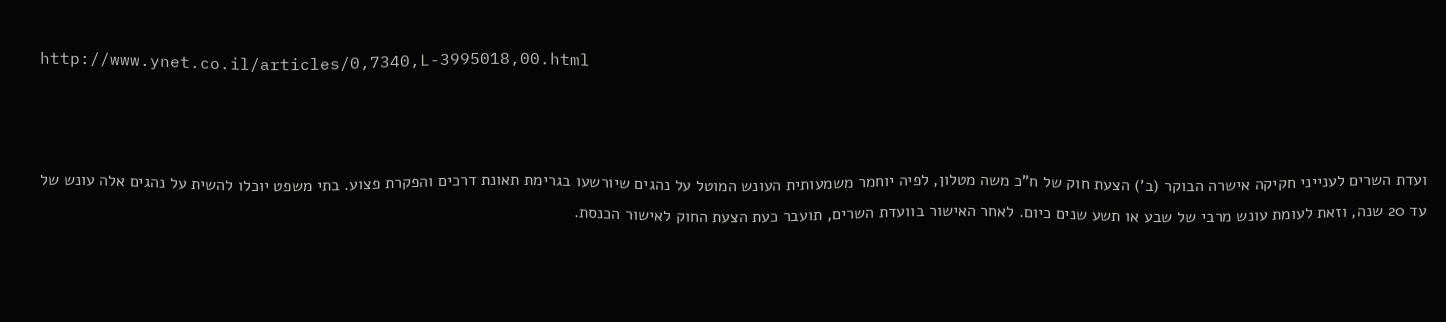http://www.ynet.co.il/articles/0,7340,L-3995018,00.html



ועדת השרים לענייני חקיקה אישרה הבוקר (ב') הצעת חוק של ח"כ משה מטלון, לפיה יוחמר משמעותית העונש המוטל על נהגים שיורשעו בגרימת תאונת דרכים והפקרת פצוע. בתי משפט יוכלו להשית על נהגים אלה עונש של עד 20 שנה, וזאת לעומת עונש מרבי של שבע או תשע שנים כיום. לאחר האישור בוועדת השרים, תועבר כעת הצעת החוק לאישור הכנסת.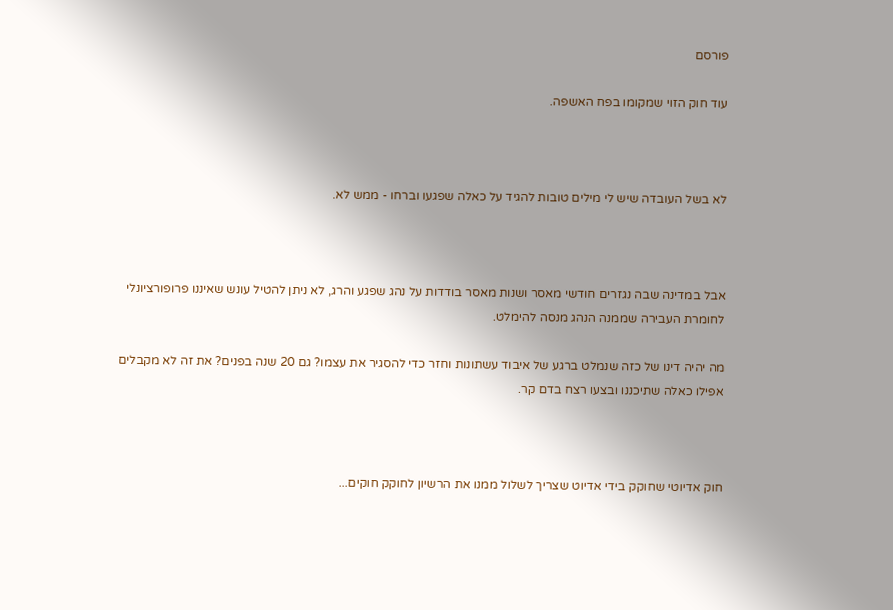פורסם

עוד חוק הזוי שמקומו בפח האשפה.



לא בשל העובדה שיש לי מילים טובות להגיד על כאלה שפגעו וברחו - ממש לא.



אבל במדינה שבה נגזרים חודשי מאסר ושנות מאסר בודדות על נהג שפגע והרג, לא ניתן להטיל עונש שאיננו פרופורציונלי לחומרת העבירה שממנה הנהג מנסה להימלט.

מה יהיה דינו של כזה שנמלט ברגע של איבוד עשתונות וחזר כדי להסגיר את עצמו? גם 20 שנה בפנים? את זה לא מקבלים אפילו כאלה שתיכננו ובצעו רצח בדם קר.



חוק אדיוטי שחוקק בידי אדיוט שצריך לשלול ממנו את הרשיון לחוקק חוקים...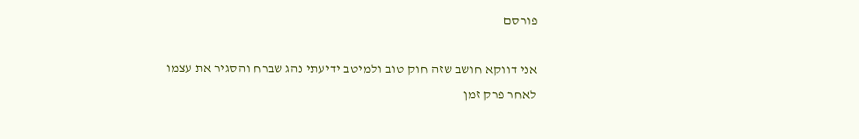פורסם

אני דווקא חושב שזה חוק טוב ולמיטב ידיעתי נהג שברח והסגיר את עצמו לאחר פרק זמן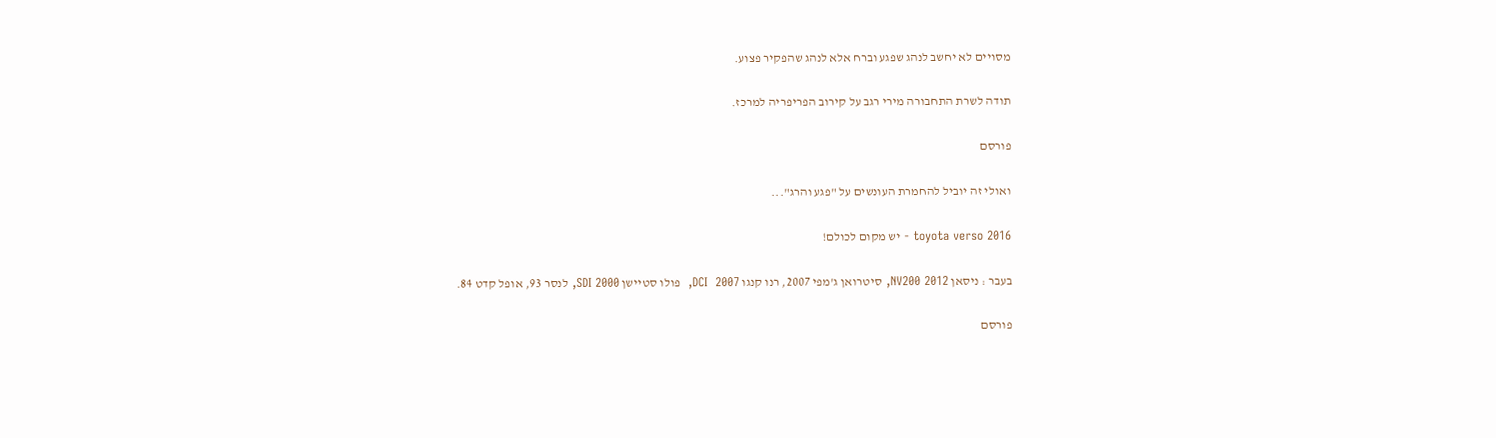מסויים לא יחשב לנהג שפגע וברח אלא לנהג שהפקיר פצוע.

תודה לשרת התחבורה מירי רגב על קירוב הפריפריה למרכז.

פורסם

ואולי זה יוביל להחמרת העונשים על "פגע והרג"...

toyota verso 2016 - יש מקום לכולם!

בעבר : ניסאן NV200 2012, סיטרואן ג'מפי 2007, רנו קנגו DCI  2007,  פולו סטיישן SDI 2000, לנסר 93, אופל קדט 84.

פורסם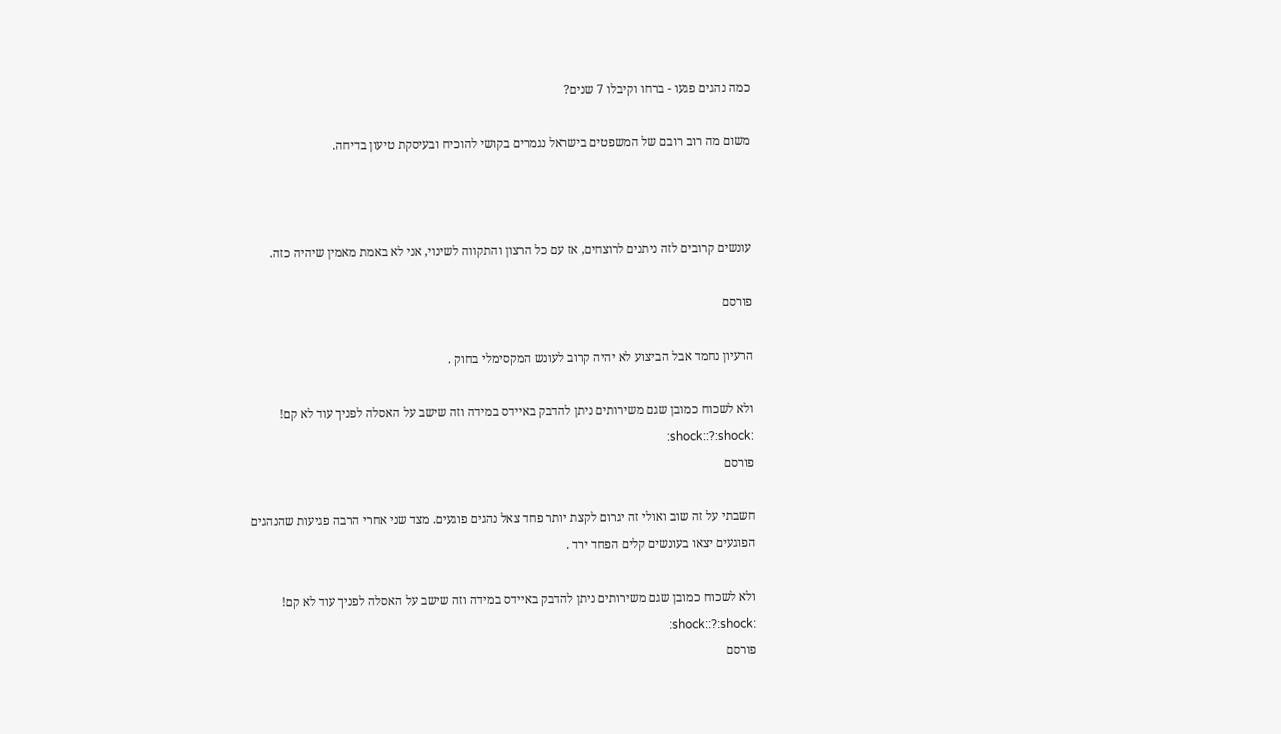כמה נהגים פגעו - ברחו וקיבלו 7 שנים?

משום מה רוב רובם של המשפטים בישראל נגמרים בקושי להוכיח ובעיסקת טיעון בדיחה.



עונשים קרובים לזה ניתנים לרוצחים, אז עם כל הרצון והתקווה לשינוי, אני לא באמת מאמין שיהיה כזה.

פורסם

הרעיון נחמד אבל הביצוע לא יהיה קרוב לעונש המקסימלי בחוק .

ולא לשכוח כמובן שגם משירותים ניתן להדבק באיידס במידה וזה שישב על האסלה לפניך עוד לא קם! :shock::?:shock:
פורסם

חשבתי על זה שוב ואולי זה יגרום לקצת יותר פחד צאל נהגים פוגעים. מצד שני אחרי הרבה פגיעות שהנהגים הפוגעים יצאו בעונשים קלים הפחד ירד .

ולא לשכוח כמובן שגם משירותים ניתן להדבק באיידס במידה וזה שישב על האסלה לפניך עוד לא קם! :shock::?:shock:
פורסם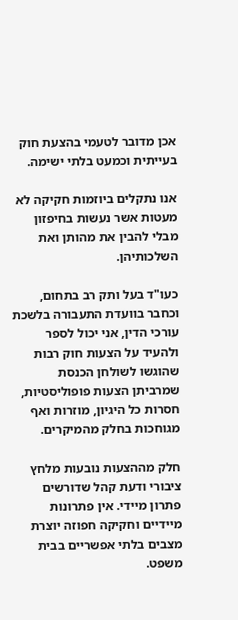אכן מדובר לטעמי בהצעת חוק בעייתית וכמעט בלתי ישימה.

אנו נתקלים ביוזמות חקיקה לא מעטות אשר נעשות בחיפזון מבלי להבין את מהותן ואת השלכותיהן.

כעו"ד בעל ותק רב בתחום, וכחבר בוועדת התעבורה בלשכת עורכי הדין, אני יכול לספר ולהעיד על הצעות חוק רבות שהוגשו לשולחן הכנסת שמרביתן הצעות פופוליסטיות, חסרות כל היגיון, מוזרות ואף מגוחכות בחלק מהמיקרים.

חלק מההצעות נובעות מלחץ ציבורי ודעת קהל שדורשים פתרון מיידי. אין פתרונות מיידיים וחקיקה חפוזה יוצרת מצבים בלתי אפשריים בבית משפט.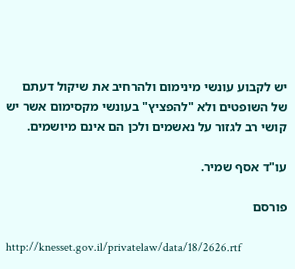יש לקבוע עונשי מינימום ולהרחיב את שיקול דעתם של השופטים ולא "להפציץ" בעונשי מקסימום אשר יש קושי רב לגזור על נאשמים ולכן הם אינם מיושמים.

עו"ד אסף שמיר.

פורסם

http://knesset.gov.il/privatelaw/data/18/2626.rtf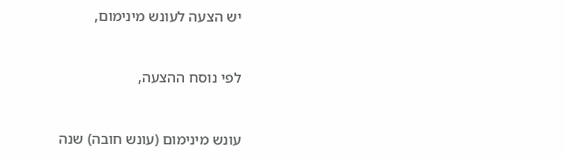יש הצעה לעונש מינימום,



לפי נוסח ההצעה,



עונש מינימום (עונש חובה) שנה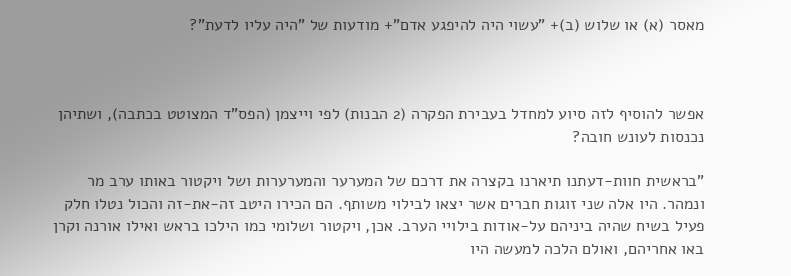מאסר (א) או שלוש (ב)+ "עשוי היה להיפגע אדם"+ מודעות של "היה עליו לדעת"?



אפשר להוסיף לזה סיוע למחדל בעבירת הפקרה (2 הבנות) לפי וייצמן (הפס"ד המצוטט בכתבה), ושתיהן נכנסות לעונש חובה?

"בראשית חוות-דעתנו תיארנו בקצרה את דרכם של המערער והמערערות ושל ויקטור באותו ערב מר ונמהר. היו אלה שני זוגות חברים אשר יצאו לבילוי משותף. הם הכירו היטב זה-את-זה והכול נטלו חלק פעיל בשיח שהיה ביניהם על-אודות בילויי הערב. אכן, ויקטור ושלומי כמו הילכו בראש ואילו אורנה וקרן באו אחריהם, ואולם הלכה למעשה היו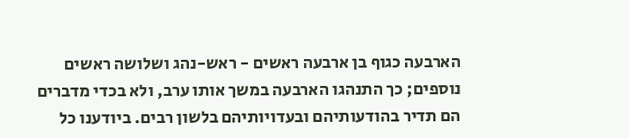הארבעה כגוף בן ארבעה ראשים - ראש-נהג ושלושה ראשים נוספים; כך התנהגו הארבעה במשך אותו ערב, ולא בכדי מדברים הם תדיר בהודעותיהם ובעדויותיהם בלשון רבים. ביודענו כל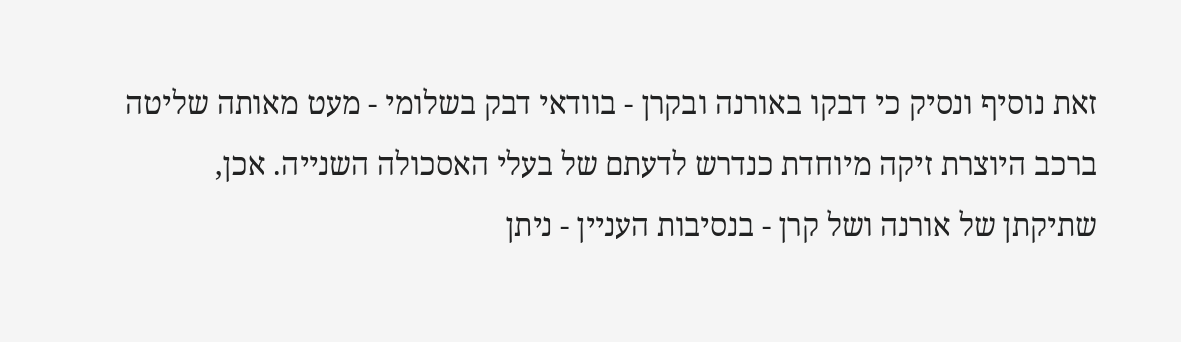זאת נוסיף ונסיק כי דבקו באורנה ובקרן - בוודאי דבק בשלומי - מעט מאותה שליטה ברכב היוצרת זיקה מיוחדת כנדרש לדעתם של בעלי האסכולה השנייה. אכן, שתיקתן של אורנה ושל קרן - בנסיבות העניין - ניתן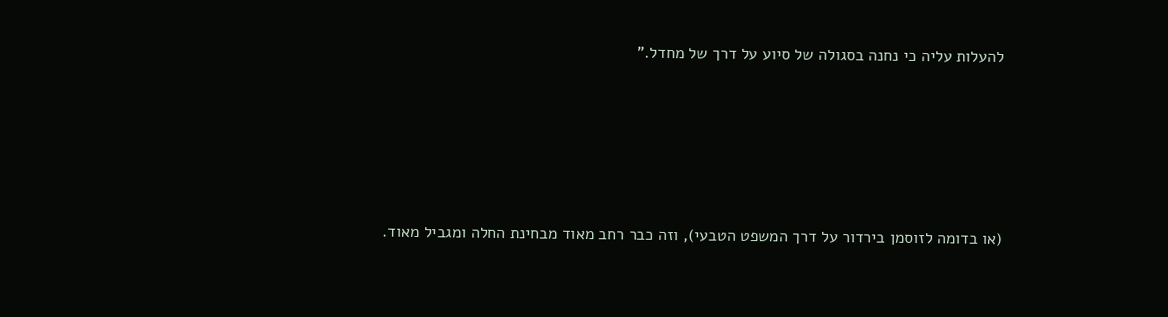להעלות עליה כי נחנה בסגולה של סיוע על דרך של מחדל."





(או בדומה לזוסמן בירדור על דרך המשפט הטבעי), וזה כבר רחב מאוד מבחינת החלה ומגביל מאוד.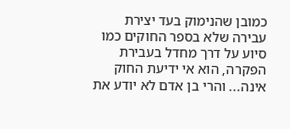כמובן שהנימוק בעד יצירת עבירה שלא בספר החוקים כמו סיוע על דרך מחדל בעבירת הפקרה, הוא אי ידיעת החוק אינה... והרי בן אדם לא יודע את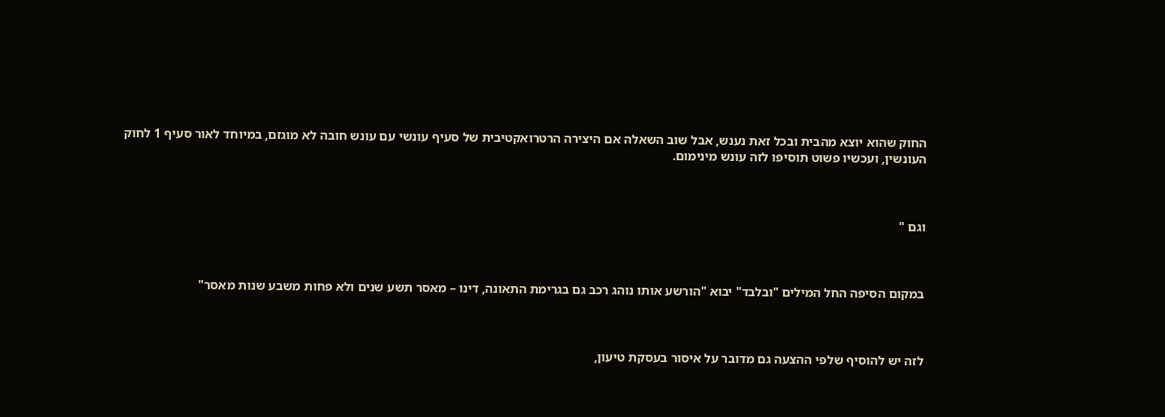החוק שהוא יוצא מהבית ובכל זאת נענש, אבל שוב השאלה אם היצירה הרטרואקטיבית של סעיף עונשי עם עונש חובה לא מוגזם, במיוחד לאור סעיף 1 לחוק העונשין, ועכשיו פשוט תוסיפו לזה עונש מינימום.



וגם "



במקום הסיפה החל המילים "ובלבד" יבוא "הורשע אותו נוהג רכב גם בגרימת התאונה, דינו – מאסר תשע שנים ולא פחות משבע שנות מאסר"



לזה יש להוסיף שלפי ההצעה גם מדובר על איסור בעסקת טיעון,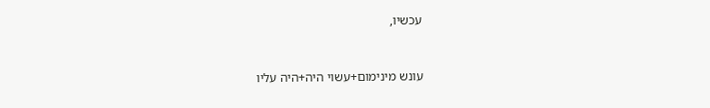עכשיו,



עונש מינימום+עשוי היה+היה עליו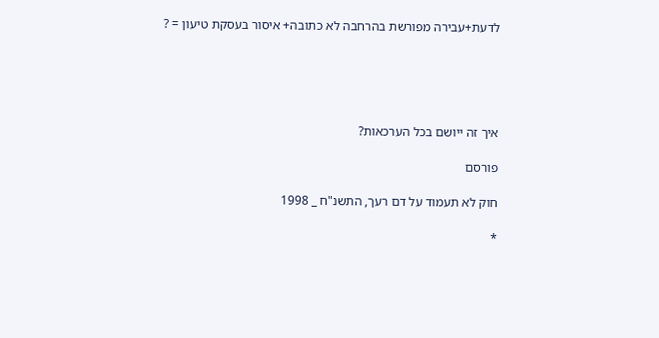לדעת+עבירה מפורשת בהרחבה לא כתובה+ איסור בעסקת טיעון = ?





איך זה ייושם בכל הערכאות?

פורסם

חוק לא תעמוד על דם רעך, התשנ"ח _ 1998

*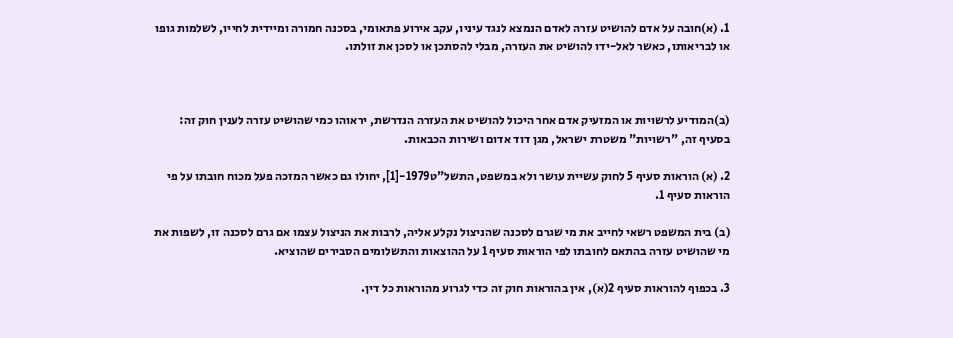1. (א)חובה על אדם להושיט עזרה לאדם הנמצא לנגד עיניו, עקב אירוע פתאומי, בסכנה חמורה ומיידית לחייו, לשלמות גופו או לבריאותו, כאשר לאל-ידו להושיט את העזרה, מבלי להסתכן או לסכן את זולתו.



(ב)המודיע לרשויות או המזעיק אדם אחר היכול להושיט את העזרה הנדרשת, יראוהו כמי שהושיט עזרה לענין חוק זה: בסעיף זה, "רשויות" משטרת ישראל, מגן דוד אדום ושירות הכבאות.

2. (א) הוראות סעיף 5 לחוק עשיית עושר ולא במשפט, התשל"ט1979-[1], יחולו גם כאשר המזכה פעל מכוח חובתו על פי הוראות סעיף 1.

(ב) בית המשפט רשאי לחייב את מי שגרם לסכנה שהניצול נקלע אליה, לרבות את הניצול עצמו אם גרם לסכנה זו, לשפות את מי שהושיט עזרה בהתאם לחובתו לפי הוראות סעיף 1 על ההוצאות והתשלומים הסבירים שהוציא.

3. בכפוף להוראות סעיף 2(א), אין בהוראות חוק זה כדי לגרוע מהוראות כל דין.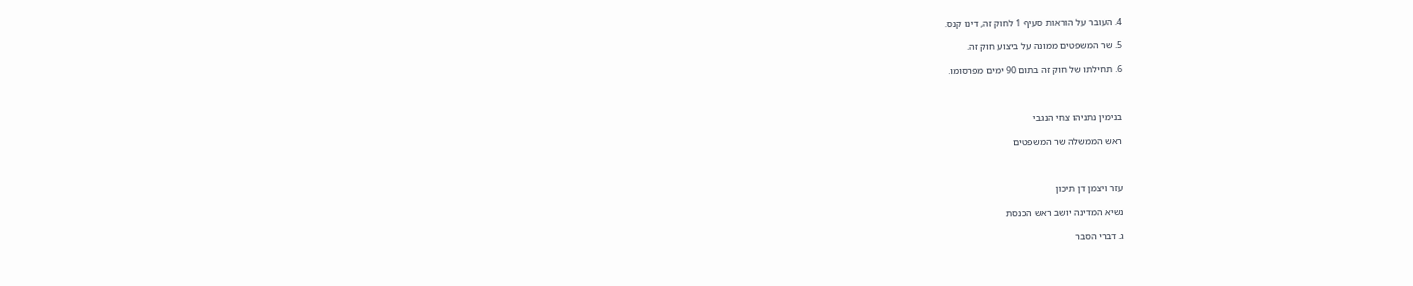4. העובר על הוראות סעיף 1 לחוק זה, דינו קנס.

5. שר המשפטים ממונה על ביצוע חוק זה.

6. תחילתו של חוק זה בתום 90 ימים מפרסומו.



בנימין נתניהו צחי הנגבי

ראש הממשלה שר המשפטים



עזר ויצמן דן תיכון

נשיא המדינה יושב ראש הכנסת

ג. דברי הסבר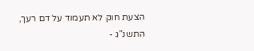הצעת חוק לא תעמוד על דם רעך, התשנ"ג -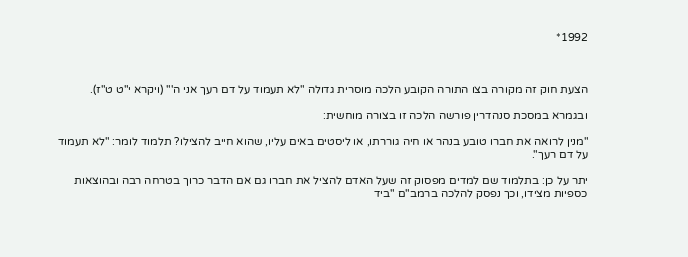1992*



הצעת חוק זה מקורה בצו התורה הקובע הלכה מוסרית גדולה "לא תעמוד על דם רעך אני ה'" (ויקרא י"ט ט"ז).

ובגמרא במסכת סנהדרין פורשה הלכה זו בצורה מוחשית:

"מנין לרואה את חברו טובע בנהר או חיה גוררתו, או ליסטים באים עליו, שהוא חייב להצילו? תלמוד לומר: "לא תעמוד על דם רעך".

יתר על כן: בתלמוד שם למדים מפסוק זה שעל האדם להציל את חברו גם אם הדבר כרוך בטרחה רבה ובהוצאות כספיות מצידו, וכך נפסק להלכה ברמב"ם "ביד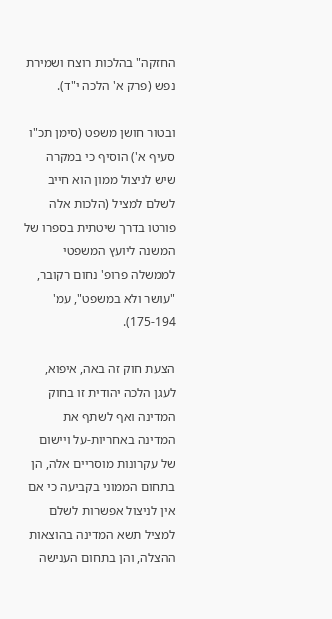החזקה" בהלכות רוצח ושמירת נפש (פרק א' הלכה י"ד).

ובטור חושן משפט (סימן תכ"ו סעיף א') הוסיף כי במקרה שיש לניצול ממון הוא חייב לשלם למציל (הלכות אלה פורטו בדרך שיטתית בספרו של המשנה ליועץ המשפטי לממשלה פרופ' נחום רקובר, "עושר ולא במשפט", עמ' 175-194).

הצעת חוק זה באה, איפוא, לעגן הלכה יהודית זו בחוק המדינה ואף לשתף את המדינה באחריות-על ויישום של עקרונות מוסריים אלה, הן בתחום הממוני בקביעה כי אם אין לניצול אפשרות לשלם למציל תשא המדינה בהוצאות ההצלה, והן בתחום הענישה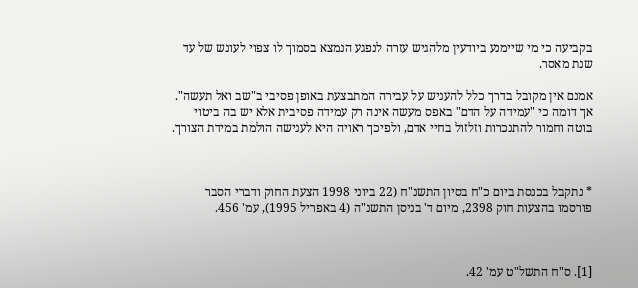בקביעה כי מי שיימנע ביודעין מלהגיש עזרה לנפגע הנמצא בסמוך לו צפוי לעונש של עד שנת מאסר.

אמנם אין מקובל בדרך כלל להעניש על עבירה המתבצעת באופן פסיבי ב"שב ואל תעשה". אך דומה כי "עמידה על הדם" באפס מעשה אינה רק עמידה פסיבית אלא יש בה ביטוי בוטה וחמור להתנכרות וזלזול בחיי אדם, ולפיכך ראויה היא לענישה הולמת במידת הצורך.



* נתקבל בכנסת ביום כ"ח בסיון התשנ"ח (22 ביוני 1998 הצעת החוק ודברי הסבר פורסמו בהצעות חוק 2398, מיום ד' בניסן התשנ"ה (4 באפריל 1995), עמ' 456.



[1]. ס"ח התשל"ט עמ' 42.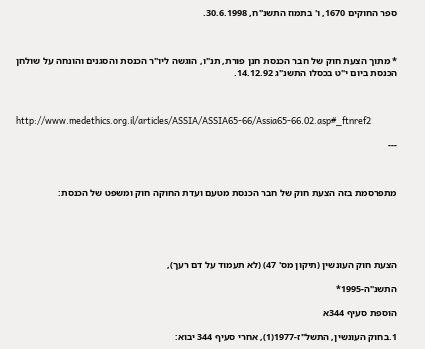ספר החוקים 1670, ו' בתמוז התשנ"ח, 30.6.1998.



* מתוך הצעת חוק של חבר הכנסת חנן פורת, תנ"ו, הוגשה ליו"ר הכנסת והסגנים והונחה על שולחן הכנסת ביום י"ט בכסלו התשנ"ג 14.12.92.



http://www.medethics.org.il/articles/ASSIA/ASSIA65-66/Assia65-66.02.asp#_ftnref2

---



מתפרסמת בזה הצעת חוק של חבר הכנסת מטעם ועדת החוקה חוק ומשפט של הכנסת:





הצעת חוק העונשין (תיקון מס' 47) (לא תעמוד על דם רעך),

התשנ"ה-1995*

הוספת סעיף 344א

1.בחוק העונשין, התשל"ז-1977(1), אחרי סעיף 344 יבוא: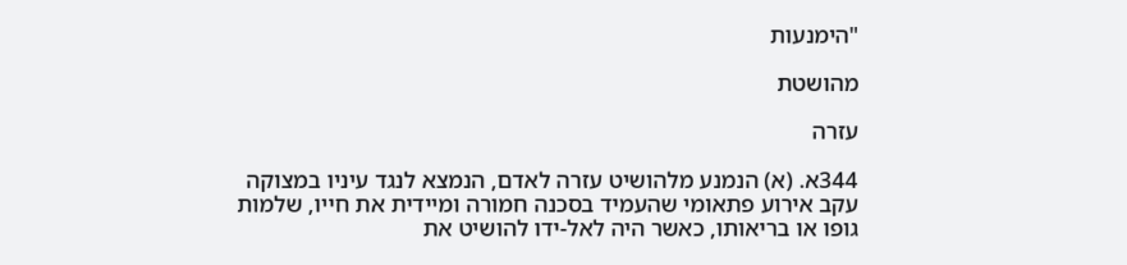"הימנעות

מהושטת

עזרה

344א. (א) הנמנע מלהושיט עזרה לאדם, הנמצא לנגד עיניו במצוקה עקב אירוע פתאומי שהעמיד בסכנה חמורה ומיידית את חייו, שלמות גופו או בריאותו, כאשר היה לאל-ידו להושיט את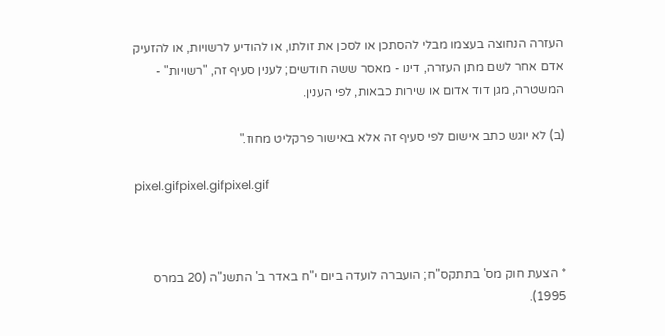העזרה הנחוצה בעצמו מבלי להסתכן או לסכן את זולתו, או להודיע לרשויות, או להזעיק אדם אחר לשם מתן העזרה, דינו - מאסר ששה חודשים; לענין סעיף זה, "רשויות" - המשטרה, מגן דוד אדום או שירות כבאות, לפי הענין.

(ב) לא יוגש כתב אישום לפי סעיף זה אלא באישור פרקליט מחוז."

pixel.gifpixel.gifpixel.gif



* הצעת חוק מס' בתתקס"ח; הועברה לועדה ביום י"ח באדר ב' התשנ"ה (20 במרס 1995).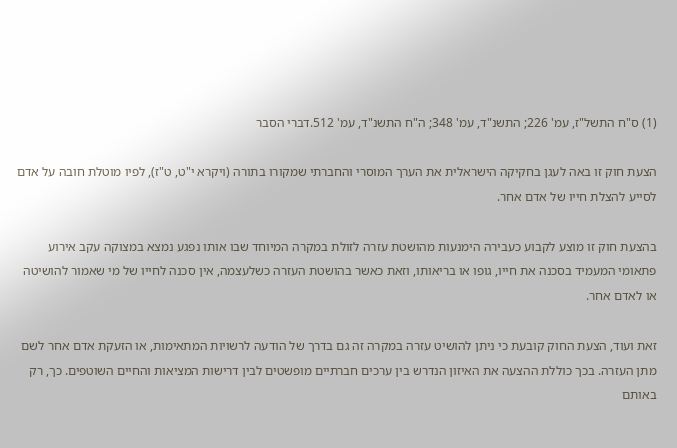(1) ס"ח התשל"ז, עמ' 226; התשנ"ד, עמ' 348; ה"ח התשנ"ד, עמ' 512.דברי הסבר

הצעת חוק זו באה לעגן בחקיקה הישראלית את הערך המוסרי והחברתי שמקורו בתורה (ויקרא י"ט, ט"ז), לפיו מוטלת חובה על אדם לסייע להצלת חייו של אדם אחר.

בהצעת חוק זו מוצע לקבוע כעבירה הימנעות מהושטת עזרה לזולת במקרה המיוחד שבו אותו נפגע נמצא במצוקה עקב אירוע פתאומי המעמיד בסכנה את חייו, גופו או בריאותו, וזאת כאשר בהושטת העזרה כשלעצמה, אין סכנה לחייו של מי שאמור להושיטה או לאדם אחר.

זאת ועוד, הצעת החוק קובעת כי ניתן להושיט עזרה במקרה זה גם בדרך של הודעה לרשויות המתאימות, או הזעקת אדם אחר לשם מתן העזרה. בכך כוללת ההצעה את האיזון הנדרש בין ערכים חברתיים מופשטים לבין דרישות המציאות והחיים השוטפים. כך, רק באותם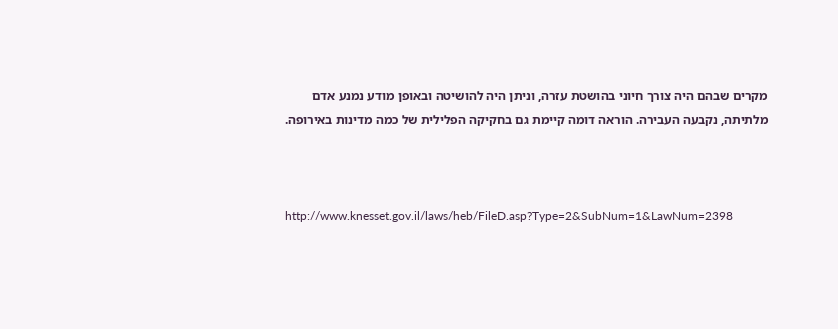מקרים שבהם היה צורך חיוני בהושטת עזרה, וניתן היה להושיטה ובאופן מודע נמנע אדם מלתיתה, נקבעה העבירה. הוראה דומה קיימת גם בחקיקה הפלילית של כמה מדינות באירופה.



http://www.knesset.gov.il/laws/heb/FileD.asp?Type=2&SubNum=1&LawNum=2398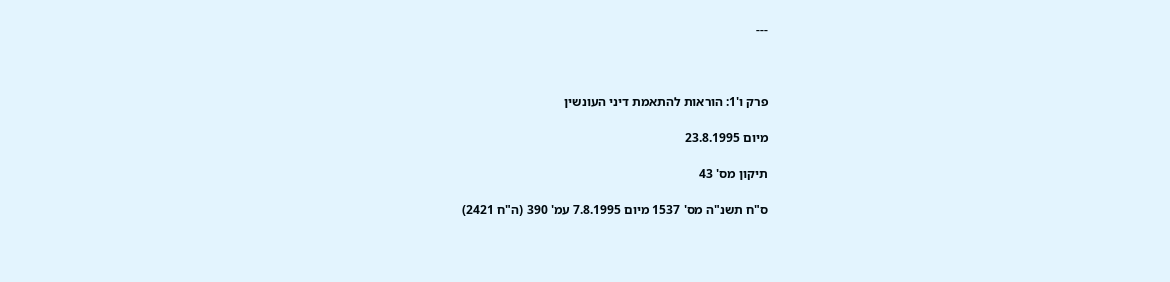---



פרק ו'1: הוראות להתאמת דיני העונשין

מיום 23.8.1995

תיקון מס' 43

ס"ח תשנ"ה מס' 1537 מיום 7.8.1995 עמ' 390 (ה"ח 2421)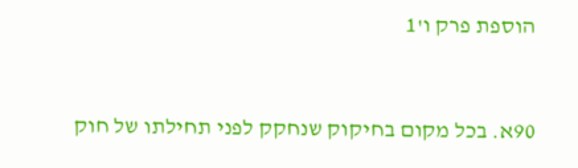הוספת פרק ו'1



90א. בכל מקום בחיקוק שנחקק לפני תחילתו של חוק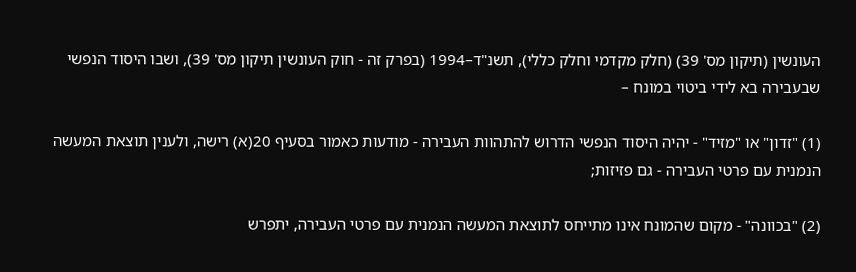העונשין (תיקון מס' 39) (חלק מקדמי וחלק כללי), תשנ"ד–1994 (בפרק זה - חוק העונשין תיקון מס' 39), ושבו היסוד הנפשי שבעבירה בא לידי ביטוי במונח –

(1) "זדון" או "מזיד" - יהיה היסוד הנפשי הדרוש להתהוות העבירה - מודעות כאמור בסעיף 20(א) רישה, ולענין תוצאת המעשה הנמנית עם פרטי העבירה - גם פזיזות;

(2) "בכוונה" - מקום שהמונח אינו מתייחס לתוצאת המעשה הנמנית עם פרטי העבירה, יתפרש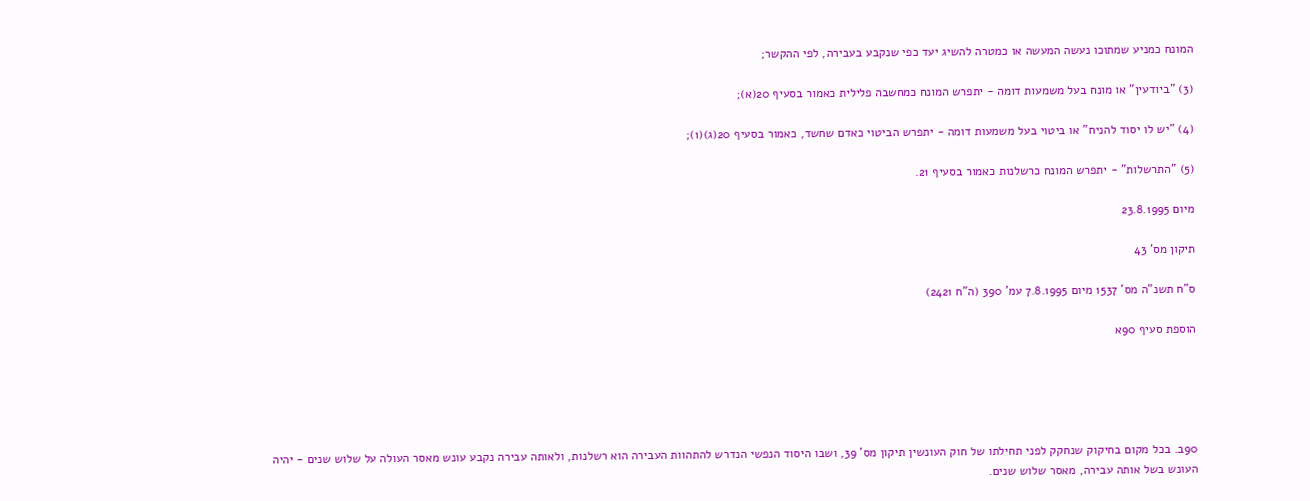המונח כמניע שמתוכו נעשה המעשה או כמטרה להשיג יעד כפי שנקבע בעבירה, לפי ההקשר;

(3) "ביודעין" או מונח בעל משמעות דומה - יתפרש המונח כמחשבה פלילית כאמור בסעיף 20(א);

(4) "יש לו יסוד להניח" או ביטוי בעל משמעות דומה - יתפרש הביטוי כאדם שחשד, כאמור בסעיף 20(ג)(1);

(5) "התרשלות" - יתפרש המונח כרשלנות כאמור בסעיף 21.

מיום 23.8.1995

תיקון מס' 43

ס"ח תשנ"ה מס' 1537 מיום 7.8.1995 עמ' 390 (ה"ח 2421)

הוספת סעיף 90א





90ב. בכל מקום בחיקוק שנחקק לפני תחילתו של חוק העונשין תיקון מס' 39, ושבו היסוד הנפשי הנדרש להתהוות העבירה הוא רשלנות, ולאותה עבירה נקבע עונש מאסר העולה על שלוש שנים - יהיה העונש בשל אותה עבירה, מאסר שלוש שנים.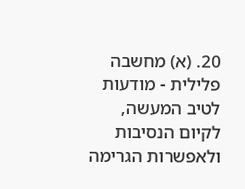20. (א) מחשבה פלילית - מודעות לטיב המעשה, לקיום הנסיבות ולאפשרות הגרימה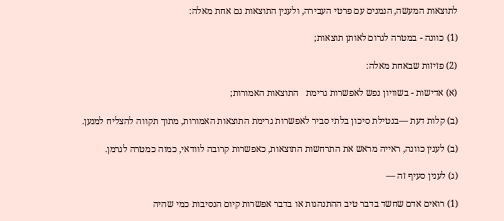לתוצאות המעשה, הנמנים עם פרטי העבירה, ולענין התוצאות גם אחת מאלה:

(1) כוונה - במטרה לגרום לאותן תוצאות;

(2) פזיזות שבאחת מאלה:

(א) אדישות - בשוויון נפש לאפשרות גרימת   התוצאות האמורות;

(ב) קלות דעת —בנטילת סיכון בלתי סביר לאפשרות גרימת התוצאות האמורות, מתוך תקווה להצליח למנען.

(ב) לענין כוונה, ראייה מראש את התרחשות התוצאות, כאפשרות קרובה לוודאי, כמוה כמטרה לגרמן.

(ג) לענין סעיף זה —

(1) רואים אדם שחשד בדבר טיב ההתנהגות או בדבר אפשרות קיום הנסיבות כמי שהיה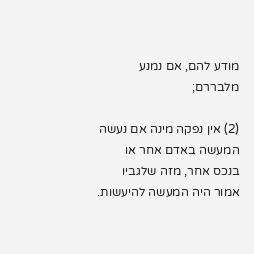מודע להם, אם נמנע מלבררם;

(2) אין נפקה מינה אם נעשה המעשה באדם אחר או בנכס אחר, מזה שלגביו אמור היה המעשה להיעשות.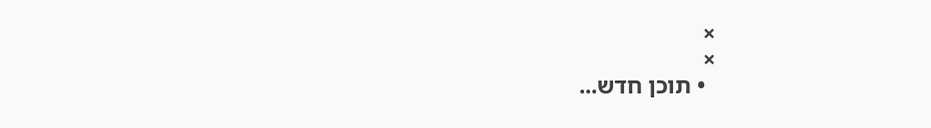×
×
  • תוכן חדש...